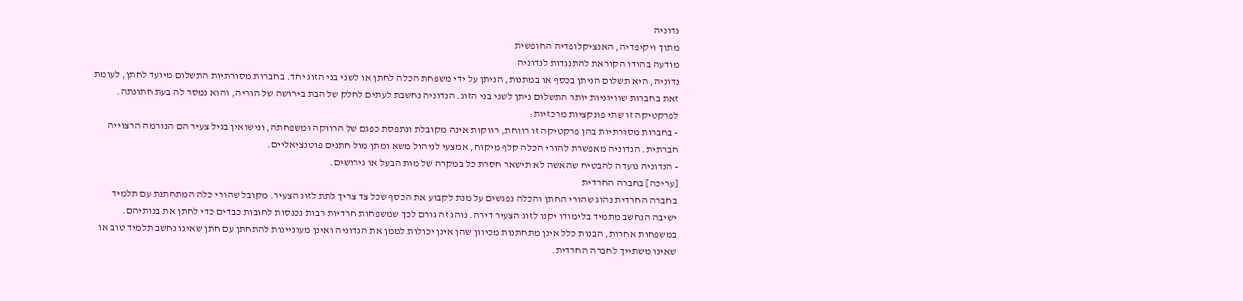נדוניה
מתוך ויקיפדיה, האנציקלופדיה החופשית
מודעה בהודו הקוראת להתנגדות לנדוניה
נדוניה, היא תשלום הניתן בכסף או במתנות, הניתן על ידי משפחת הכלה לחתן או לשני בני הזוג יחד. בחברות מסורתיות התשלום מיועד לחתן, לעומת זאת בחברות שוויוניות יותר התשלום ניתן לשני בני הזוג. הנדוניה נחשבת לעתים לחלק של הבת בירושה של הוריה, והוא נמסר לה בעת חתונתה.
לפרקטיקה זו שתי פונקציות מרכזיות:
- בחברות מסורתיות בהן פרקטיקה זו רווחת, רווקוּת אינה מקובלת ונתפסת כפגם של הרווקה ומשפחתה, ונישואין בגיל צעיר הם הנורמה הרצוייה חברתית. הנדוניה מאפשרת להורי הכלה קלף מיקוח, אמצעי לניהול משא ומתן מול חתנים פוטנציאליים.
- הנדוניה נועדה להבטיח שהאשה לא תישאר חסרת כל במקרה של מות הבעל או גירושים.
[עריכה] בחברה החרדית
בחברה החרדית נהוג שהורי החתן והכלה נפגשים על מנת לקבוע את הכסף שכל צד צריך לתת לזוג הצעיר. מקובל שהורי כלה המתחתנת עם תלמיד ישיבה הנחשב מתמיד בלימודו יקנו לזוג הצעיר דירה. נוהג זה גורם לכך שמשפחות חרדיות רבות נכנסות לחובות כבדים כדי לחתן את בנותיהם. במשפחות אחרות, הבנות כלל אינן מתחתנות מכיוון שהן אינן יכולות לממן את הנדוניה ואינן מעוניינות להתחתן עם חתן שאינו נחשב תלמיד טוב או שאינו משתייך לחברה החרדית.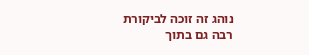נוהג זה זוכה לביקורת רבה גם בתוך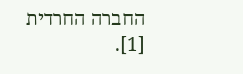החברה החרדית [1].